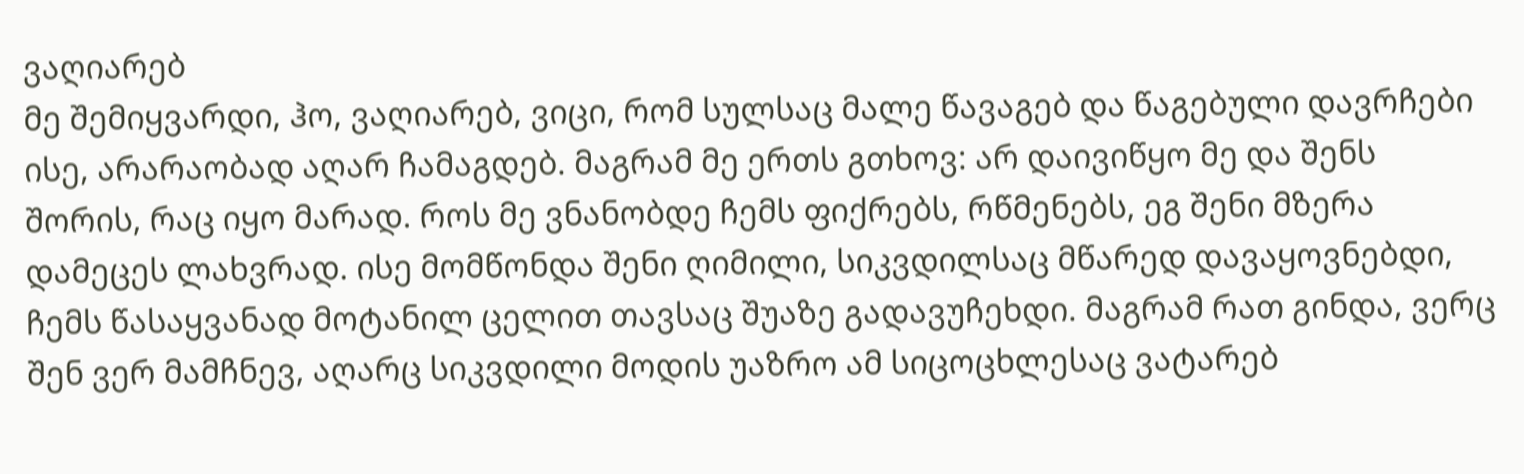ვაღიარებ
მე შემიყვარდი, ჰო, ვაღიარებ, ვიცი, რომ სულსაც მალე წავაგებ და წაგებული დავრჩები ისე, არარაობად აღარ ჩამაგდებ. მაგრამ მე ერთს გთხოვ: არ დაივიწყო მე და შენს შორის, რაც იყო მარად. როს მე ვნანობდე ჩემს ფიქრებს, რწმენებს, ეგ შენი მზერა დამეცეს ლახვრად. ისე მომწონდა შენი ღიმილი, სიკვდილსაც მწარედ დავაყოვნებდი, ჩემს წასაყვანად მოტანილ ცელით თავსაც შუაზე გადავუჩეხდი. მაგრამ რათ გინდა, ვერც შენ ვერ მამჩნევ, აღარც სიკვდილი მოდის უაზრო ამ სიცოცხლესაც ვატარებ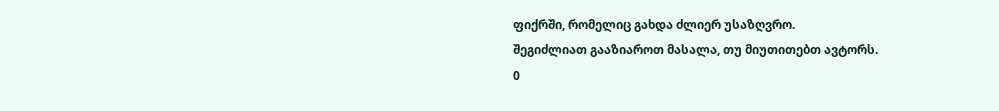ფიქრში, რომელიც გახდა ძლიერ უსაზღვრო.
შეგიძლიათ გააზიაროთ მასალა, თუ მიუთითებთ ავტორს.
0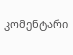კომენტარი